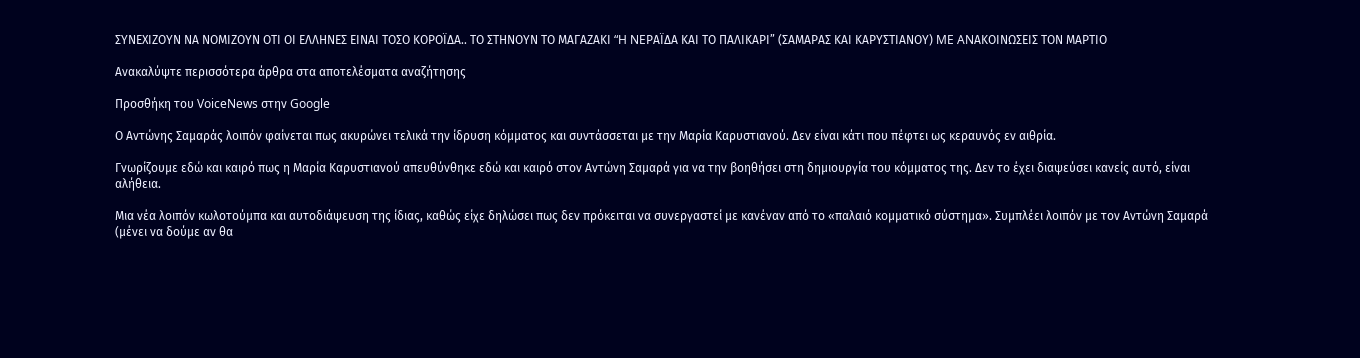ΣΥΝΕΧΙΖΟΥΝ ΝΑ ΝΟΜΙΖΟΥΝ ΟΤΙ ΟΙ ΕΛΛΗΝΕΣ ΕΙΝΑΙ ΤΟΣΟ ΚΟΡΟΪΔΑ.. ΤΟ ΣΤΗΝΟΥΝ ΤΟ ΜΑΓΑΖΑΚΙ “H NEΡΑΪΔΑ ΚΑΙ ΤΟ ΠΑΛΙΚΑΡΙ” (ΣΑΜΑΡΑΣ ΚΑΙ ΚΑΡΥΣΤΙΑΝΟΥ) ME ANΑΚΟΙΝΩΣΕΙΣ ΤΟΝ ΜΑΡΤΙΟ

Ανακαλύψτε περισσότερα άρθρα στα αποτελέσματα αναζήτησης

Προσθήκη του VoiceNews στην Google

Ο Αντώνης Σαμαράς λοιπόν φαίνεται πως ακυρώνει τελικά την ίδρυση κόμματος και συντάσσεται με την Μαρία Καρυστιανού. Δεν είναι κάτι που πέφτει ως κεραυνός εν αιθρία.

Γνωρίζουμε εδώ και καιρό πως η Μαρία Καρυστιανού απευθύνθηκε εδώ και καιρό στον Αντώνη Σαμαρά για να την βοηθήσει στη δημιουργία του κόμματος της. Δεν το έχει διαψεύσει κανείς αυτό, είναι αλήθεια.

Μια νέα λοιπόν κωλοτούμπα και αυτοδιάψευση της ίδιας, καθώς είχε δηλώσει πως δεν πρόκειται να συνεργαστεί με κανέναν από το «παλαιό κομματικό σύστημα». Συμπλέει λοιπόν με τον Αντώνη Σαμαρά (μένει να δούμε αν θα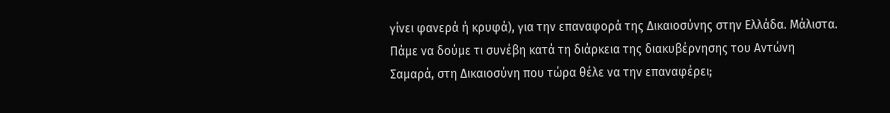γίνει φανερά ή κρυφά), για την επαναφορά της Δικαιοσύνης στην Ελλάδα. Μάλιστα. Πάμε να δούμε τι συνέβη κατά τη διάρκεια της διακυβέρνησης του Αντώνη Σαμαρά, στη Δικαιοσύνη που τώρα θέλε να την επαναφέρει;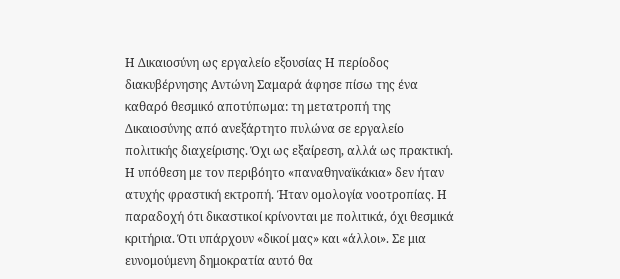Η Δικαιοσύνη ως εργαλείο εξουσίας Η περίοδος διακυβέρνησης Αντώνη Σαμαρά άφησε πίσω της ένα καθαρό θεσμικό αποτύπωμα: τη μετατροπή της Δικαιοσύνης από ανεξάρτητο πυλώνα σε εργαλείο πολιτικής διαχείρισης. Όχι ως εξαίρεση, αλλά ως πρακτική. Η υπόθεση με τον περιβόητο «παναθηναϊκάκια» δεν ήταν ατυχής φραστική εκτροπή. Ήταν ομολογία νοοτροπίας. Η παραδοχή ότι δικαστικοί κρίνονται με πολιτικά, όχι θεσμικά κριτήρια. Ότι υπάρχουν «δικοί μας» και «άλλοι». Σε μια ευνομούμενη δημοκρατία αυτό θα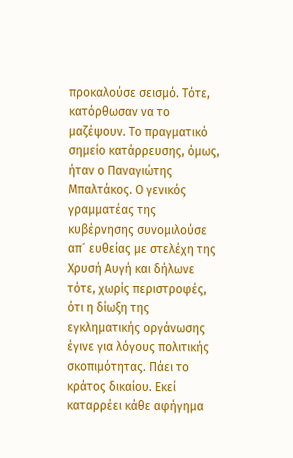προκαλούσε σεισμό. Τότε, κατόρθωσαν να το μαζέψουν. Το πραγματικό σημείο κατάρρευσης, όμως, ήταν ο Παναγιώτης Μπαλτάκος. Ο γενικός γραμματέας της κυβέρνησης συνομιλούσε απ´ ευθείας με στελέχη της Χρυσή Αυγή και δήλωνε τότε, χωρίς περιστροφές, ότι η δίωξη της εγκληματικής οργάνωσης έγινε για λόγους πολιτικής σκοπιμότητας. Πάει το κράτος δικαίου. Εκεί καταρρέει κάθε αφήγημα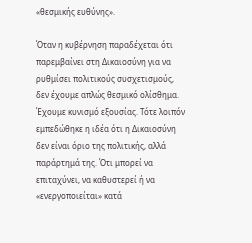«θεσμικής ευθύνης».

Όταν η κυβέρνηση παραδέχεται ότι παρεμβαίνει στη Δικαιοσύνη για να ρυθμίσει πολιτικούς συσχετισμούς, δεν έχουμε απλώς θεσμικό ολίσθημα. Έχουμε κυνισμό εξουσίας. Τότε λοιπόν εμπεδώθηκε η ιδέα ότι η Δικαιοσύνη δεν είναι όριο της πολιτικής, αλλά παράρτημά της. Ότι μπορεί να επιταχύνει, να καθυστερεί ή να «ενεργοποιείται» κατά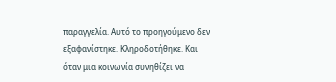παραγγελία. Αυτό το προηγούμενο δεν εξαφανίστηκε. Κληροδοτήθηκε. Και όταν μια κοινωνία συνηθίζει να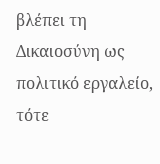βλέπει τη Δικαιοσύνη ως πολιτικό εργαλείο, τότε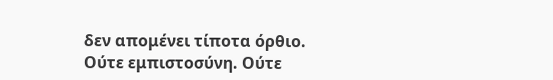δεν απομένει τίποτα όρθιο. Ούτε εμπιστοσύνη. Ούτε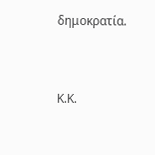δημοκρατία.



Κ.Κ.